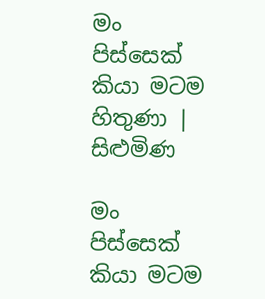මං පිස්සෙක් කියා මටම හිතුණා | සිළුමිණ

මං පිස්සෙක් කියා මටම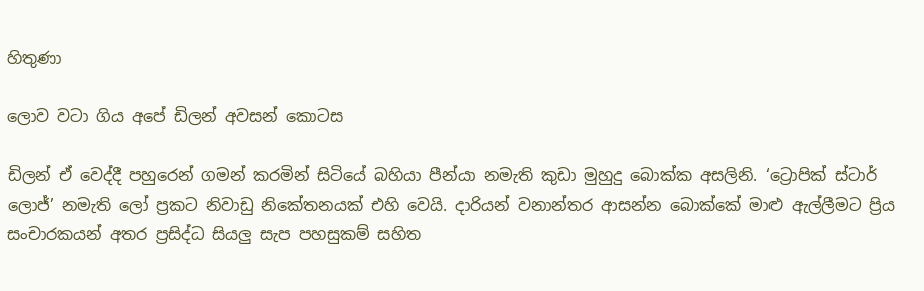හිතුණා

ලොව වටා ගිය අපේ ඩිලන් අවසන් කොටස

ඩිලන් ඒ වෙද්දී පහුරෙන් ගමන් කරමින් සිටියේ බහියා පීන්යා නමැති කුඩා මුහුදු බොක්ක අසලිනි. ‘ට්‍රොපික් ස්ටාර් ලොජ්’ නමැති ලෝ ප්‍රකට නිවාඩු නිකේතනයක් එහි වෙයි. දාරියන් වනාන්තර ආසන්න බොක්කේ මාළු ඇල්ලීමට ප්‍රිය සංචාරකයන් අතර ප්‍රසිද්ධ සියලු සැප පහසුකම් සහිත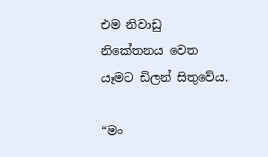එම නිවාඩු නිකේතනය වෙත යෑමට ඩිලන් සිතුවේය.

“මං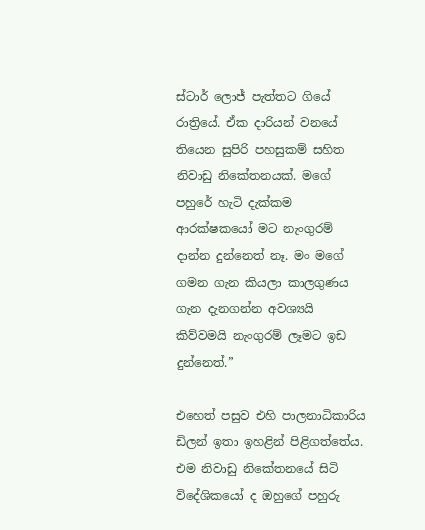ස්ටාර් ලොජ් පැත්තට ගියේ රාත්‍රියේ. ඒක දාරියන් වනයේ තියෙන සුපිරි පහසුකම් සහිත නිවාඩු නිකේතනයක්. මගේ පහුරේ හැටි දැක්කම ආරක්ෂකයෝ මට නැංගුරම් දාන්න දුන්නෙත් නෑ. මං මගේ ගමන ගැන කියලා කාලගුණය ගැන දැනගන්න අවශ්‍යයි කිව්වමයි නැංගුරම් ලෑමට ඉඩ දුන්නෙත්.”

එහෙත් පසුව එහි පාලනාධිකාරිය ඩිලන් ඉතා ඉහළින් පිළිගත්තේය. එම නිවාඩු නිකේතනයේ සිටි විදේශිකයෝ ද ඔහුගේ පහුරු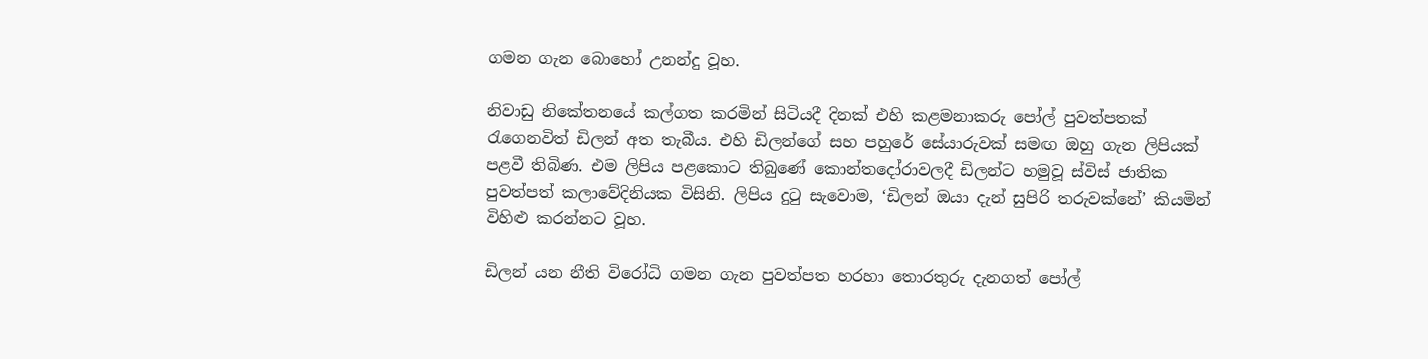ගමන ගැන බොහෝ උනන්දු වූහ.

නිවාඩු නිකේතනයේ කල්ගත කරමින් සිටියදී දිනක් එහි කළමනාකරු පෝල් පුවත්පතක් රැගෙනවිත් ඩිලන් අත තැබීය. එහි ඩිලන්ගේ සහ පහුරේ සේයාරුවක් සමඟ ඔහු ගැන ලිපියක් පළවී තිබිණ. එම ලිපිය පළකොට තිබුණේ කොන්තදෝරාවලදී ඩිලන්ට හමුවූ ස්විස් ජාතික පුවත්පත් කලාවේදිනියක විසිනි. ලිපිය දුටු සැවොම, ‘ඩිලන් ඔයා දැන් සුපිරි තරුවක්නේ’ කියමින් විහිළු කරන්නට වූහ.

ඩිලන් යන නීති විරෝධි ගමන ගැන පුවත්පත හරහා තොරතුරු දැනගත් පෝල්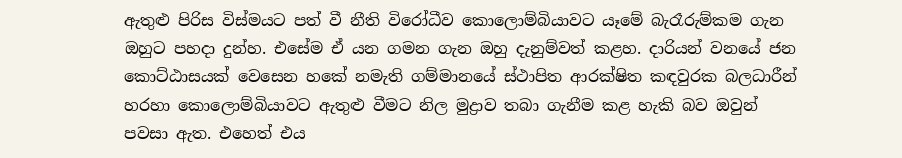ඇතුළු පිරිස විස්මයට පත් වී නීති විරෝධීව කොලොම්බියාවට යෑමේ බැරෑරුම්කම ගැන ඔහුට පහදා දුන්හ. එසේම ඒ යන ගමන ගැන ඔහු දැනුම්වත් කළහ. දාරියන් වනයේ ජන කොට්ඨාසයක් වෙසෙන හකේ නමැති ගම්මානයේ ස්ථාපිත ආරක්ෂිත කඳවුරක බලධාරීන් හරහා කොලොම්බියාවට ඇතුළු වීමට නිල මුද්‍රාව තබා ගැනීම කළ හැකි බව ඔවුන් පවසා ඇත. එහෙත් එය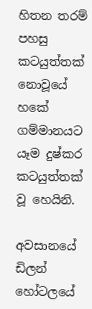හිතන තරම් පහසු කටයුත්තක් නොවූයේ හකේ ගම්මානයට යෑම දුෂ්කර කටයුත්තක් වූ හෙයිනි.

අවසානයේ ඩිලන් හෝටලයේ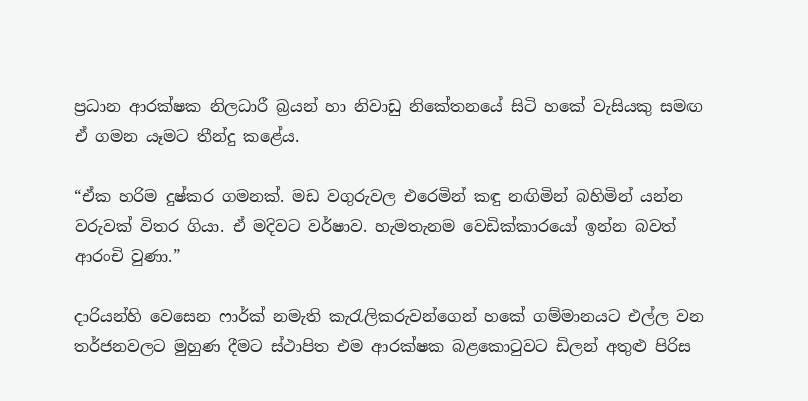ප්‍රධාන ආරක්ෂක නිලධාරී බ්‍රයන් හා නිවාඩු නිකේතනයේ සිටි හකේ වැසියකු සමඟ ඒ ගමන යෑමට තීන්දු කළේය.

“ඒක හරිම දුෂ්කර ගමනක්. මඩ වගුරුවල එරෙමින් කඳු නඟිමින් බහිමින් යන්න වරුවක් විතර ගියා. ඒ මදිවට වර්ෂාව. හැමතැනම වෙඩික්කාරයෝ ඉන්න බවත් ආරංචි වුණා.”

දාරියන්හි වෙසෙන ෆාර්ක් නමැති කැරැලිකරුවන්ගෙන් හකේ ගම්මානයට එල්ල වන තර්ජනවලට මුහුණ දීමට ස්ථාපිත එම ආරක්ෂක බළකොටුවට ඩිලන් අතුළු පිරිස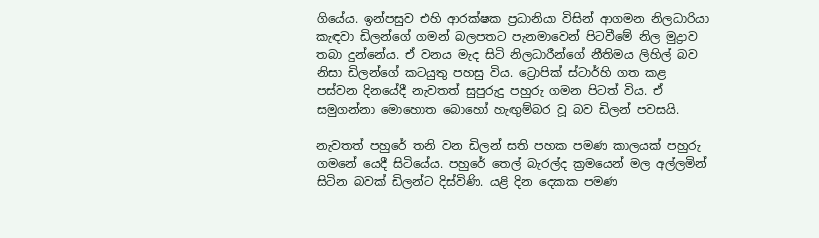ගියේය. ඉන්පසුව එහි ආරක්ෂක ප්‍රධානියා විසින් ආගමන නිලධාරියා කැඳවා ඩිලන්ගේ ගමන් බලපතට පැනමාවෙන් පිටවීමේ නිල මුද්‍රාව තබා දුන්නේය. ඒ වනය මැද සිටි නිලධාරීන්ගේ නීතිමය ලිහිල් බව නිසා ඩිලන්ගේ කටයුතු පහසු විය. ට්‍රොපික් ස්ටාර්හි ගත කළ පස්වන දිනයේදී නැවතත් සුපුරුදු පහුරු ගමන පිටත් විය. ඒ සමුගන්නා මොහොත බොහෝ හැඟුම්බර වූ බව ඩිලන් පවසයි.

නැවතත් පහුරේ තනි වන ඩිලන් සති පහක පමණ කාලයක් පහුරු ගමනේ යෙදී සිටියේය. පහුරේ තෙල් බැරල්ද ක්‍රමයෙන් මල අල්ලමින් සිටින බවක් ඩිලන්ට දිස්විණි. යළි දින දෙකක පමණ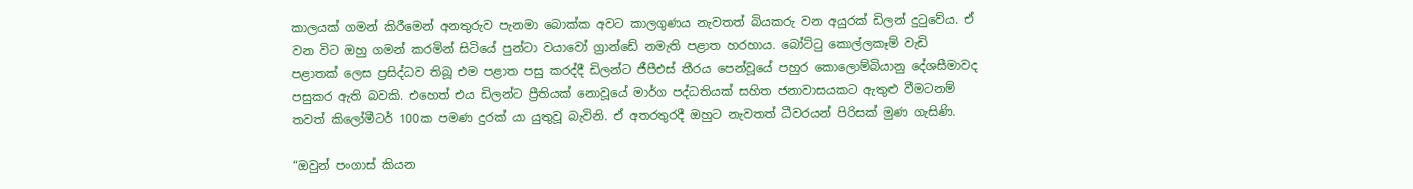කාලයක් ගමන් කිරීමෙන් අනතුරුව පැනමා බොක්ක අවට කාලගුණය නැවතත් බියකරු වන අයුරක් ඩිලන් දු‍ටුවේය. ඒ වන විට ඔහු ගමන් කරමින් සිටියේ පුන්ටා වයාවෝ ග්‍රාන්ඩේ නමැති පළාත හරහාය. බෝට්ටු කොල්ලකෑම් වැඩි පළාතක් ලෙස ප්‍රසිද්ධව තිබූ එම පළාත පසු කරද්දී ඩිලන්ට ජීපීඑස් තීරය පෙන්වූයේ පහුර කොලොම්බියානු දේශසීමාවද පසුකර ඇති බවකි. එහෙත් එය ඩිලන්ට ප්‍රීතියක් නොවූයේ මාර්ග පද්ධතියක් සහිත ජනාවාසයකට ඇතුළු වීමටනම් තවත් කිලෝමීටර් 100ක පමණ දුරක් යා යුතුවූ බැවිනි. ඒ අතරතුරදී ඔහුට නැවතත් ධීවරයන් පිරිසක් මුණ ගැසිණි.

“ඔවුන් පංගාස් කියන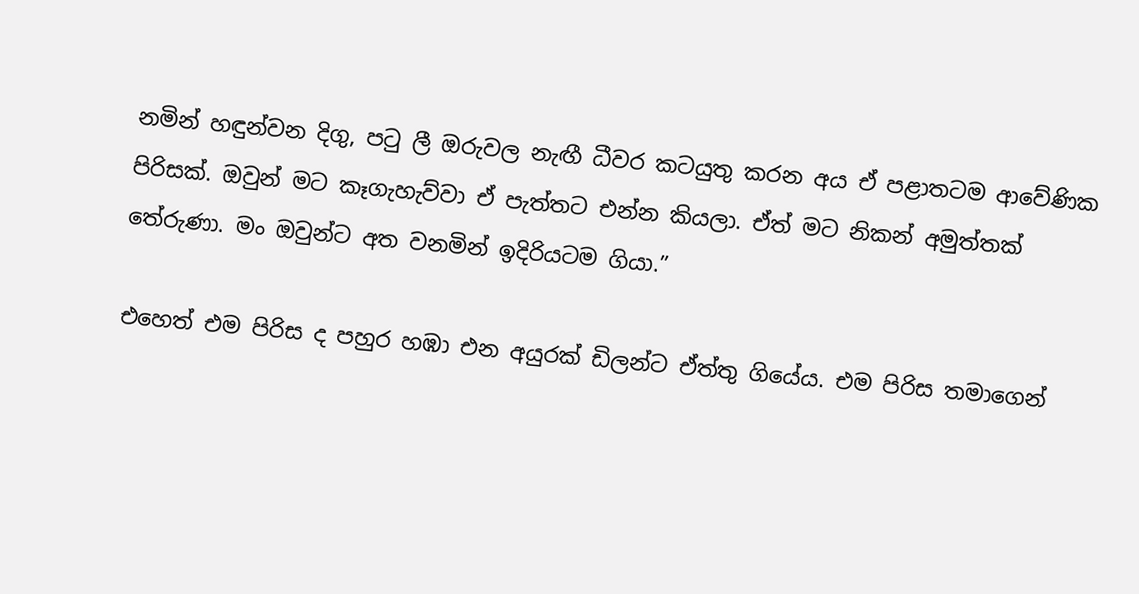නමින් හඳුන්වන දිගු, පටු ලී ඔරුවල නැඟී ධීවර කටයුතු කරන අය ඒ පළාතටම ආවේණික පිරිසක්. ඔවුන් මට කෑගැහැව්වා ඒ පැත්තට එන්න කියලා. ඒත් මට නිකන් අමුත්තක් තේරුණා. මං ඔවුන්ට අත වනමින් ඉදිරියටම ගියා.”

එහෙත් එම පිරිස ද පහුර හඹා එන අයුරක් ඩිලන්ට ඒත්තු ගියේය. එම පිරිස තමාගෙන්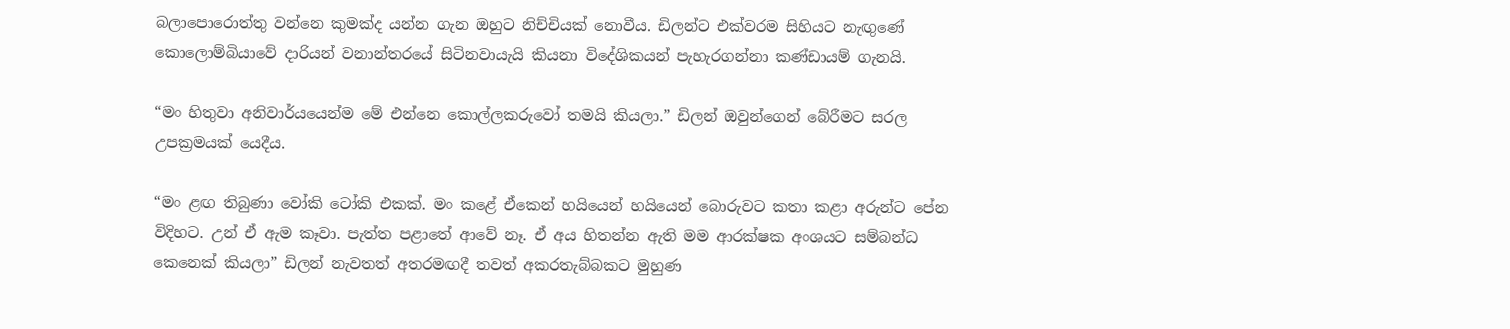බලාපොරොත්තු වන්නෙ කුමක්ද යන්න ගැන ඔහුට නිච්චියක් නොවීය. ඩිලන්ට එක්වරම සිහියට නැඟුණේ කොලොම්බියාවේ දාරියන් වනාන්තරයේ සිටිනවායැයි කියනා විදේශිකයන් පැහැරගන්නා කණ්ඩායම් ගැනයි.

“මං හිතුවා අනිවාර්යයෙන්ම මේ එන්නෙ කොල්ලකරුවෝ තමයි කියලා.” ඩිලන් ඔවුන්ගෙන් බේරීමට සරල උපක්‍රමයක් යෙදීය.

“මං ළඟ තිබුණා වෝකි ටෝකි එකක්. මං කළේ ඒකෙන් හයියෙන් හයියෙන් බොරුවට කතා කළා අරුන්ට පේන විදිහට. උන් ඒ ඇම කෑවා. පැත්ත පළාතේ ආවේ නෑ. ඒ අය හිතන්න ඇති මම ආරක්ෂක අංශයට සම්බන්ධ කෙනෙක් කියලා” ඩිලන් නැවතත් අතරමඟදී තවත් අකරතැබ්බකට මුහුණ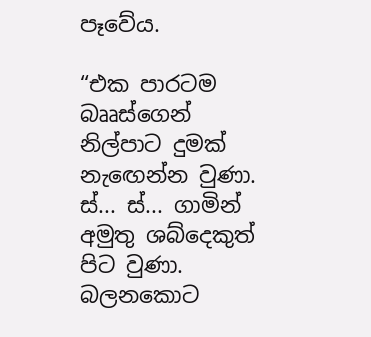පෑවේය.

“එක පාරටම බෲස්ගෙන් නිල්පාට දුමක් නැ‍ඟෙන්න වුණා. ස්... ස්... ගාමින් අමුතු ශබ්දෙකුත් පිට වුණා. බලනකොට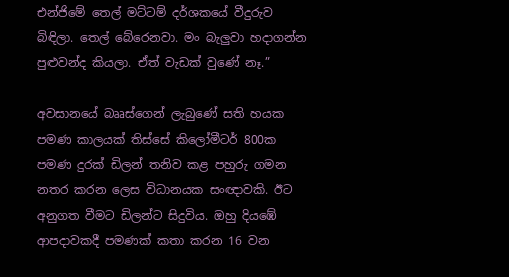එන්ජිමේ තෙල් මට්ටම් දර්ශකයේ වීදුරුව බිඳිලා. තෙල් බේරෙනවා. මං බැලුවා හදාගන්න පුළුවන්ද කියලා. ඒත් වැඩක් වුණේ නෑ.”

අවසානයේ බෲස්ගෙන් ලැබුණේ සති හයක පමණ කාලයක් තිස්සේ කිලෝමීටර් 800ක පමණ දුරක් ඩිලන් තනිව කළ පහුරු ගමන නතර කරන ලෙස විධානයක සංඥාවකි. ඊට අනුගත වීමට ඩිලන්ට සිදුවිය. ඔහු දියඹේ ආපදාවකදී පමණක් කතා කරන 16 වන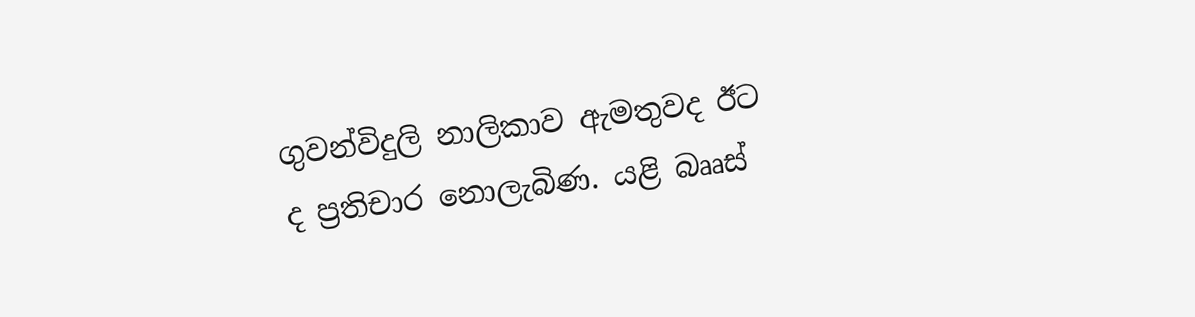ගුවන්විදුලි නාලිකාව ඇමතුවද ඊට ද ප්‍රතිචාර නොලැබිණ. යළි බෲස්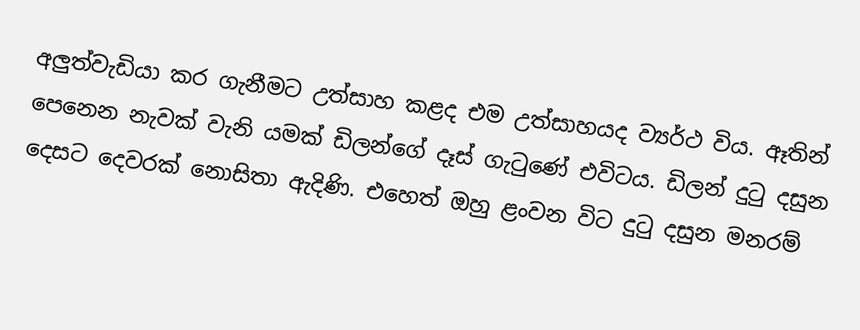අලුත්වැඩියා කර ගැනීමට උත්සාහ කළද එම උත්සාහයද ව්‍යර්ථ විය. ඈතින් පෙනෙන නැවක් වැනි යමක් ඩිලන්ගේ දෑස් ගැටුණේ එවිටය. ඩිලන් දුටු දසුන දෙසට දෙවරක් නොසිතා ඇදිණි. එහෙත් ඔහු ළංවන විට දුටු දසුන මනරම්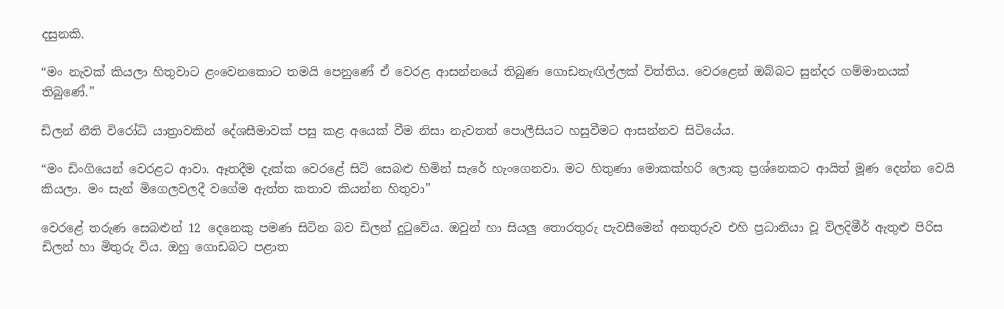දසුනකි.

“මං නැවක් කියලා හිතුවාට ළංවෙනකොට තමයි පෙනුණේ ඒ වෙරළ ආසන්නයේ තිබුණ ගොඩනැඟිල්ලක් විත්තිය. වෙරළෙන් ඔබ්බට සුන්දර ගම්මානයක් තිබුණේ.”

ඩිලන් නීති විරෝධි යාත්‍රාවකින් දේශසීමාවක් පසු කළ අයෙක් වීම නිසා නැවතත් පොලීසියට හසුවීමට ආසන්නව සිටියේය.

“මං ඩිංගියෙන් වෙරළට ආවා. ඈතදීම දැක්ක වෙරළේ සිටි සෙබළු හිමින් සැරේ හැංගෙනවා. මට හිතුණා මොකක්හරි ලොකු ප්‍රශ්නෙකට ආයිත් මූණ දෙන්න වෙයි කියලා. මං සැන් මිගෙලවලදී වගේම ඇත්ත කතාව කියන්න හිතුවා”

වෙරළේ තරුණ සෙබළුන් 12 දෙනෙකු පමණ සිටින බව ඩිලන් දුටුවේය. ඔවුන් හා සියලු තොරතුරු පැවසීමෙන් අනතුරුව එහි ප්‍රධානියා වූ ව්ලදිමීර් ඇතුළු පිරිස ඩිලන් හා මිතුරු විය. ඔහු ගොඩබට පළාත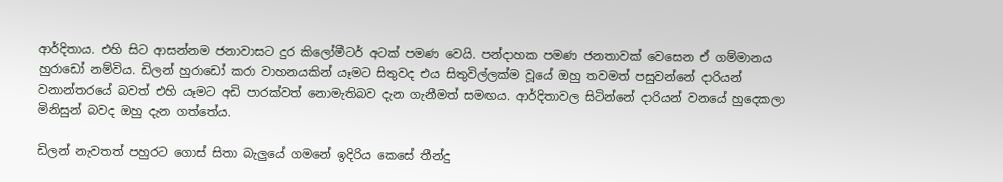ආර්දිතාය. එහි සිට ආසන්නම ජනාවාසට දුර කිලෝමීටර් අටක් පමණ වෙයි. පන්දාහක පමණ ජනතාවක් වෙසෙන ඒ ගම්මානය හුරාඩෝ නම්විය. ඩිලන් හුරාඩෝ කරා වාහනයකින් යෑමට සිතුවද එය සිතුවිල්ලක්ම වූයේ ඔහු තවමත් පසුවන්නේ දාරියන් වනාන්තරයේ බවත් එහි යෑමට අඩි පාරක්වත් නොමැතිබව දැන ගැනීමත් සමඟය. ආර්දිතාවල සිටින්නේ දාරියන් වනයේ හුදෙකලා මිනිසුන් බවද ඔහු දැන ගත්තේය.

ඩිලන් නැවතත් පහුරට ගොස් සිතා බැලුයේ ගමනේ ඉදිරිය කෙසේ තීන්දු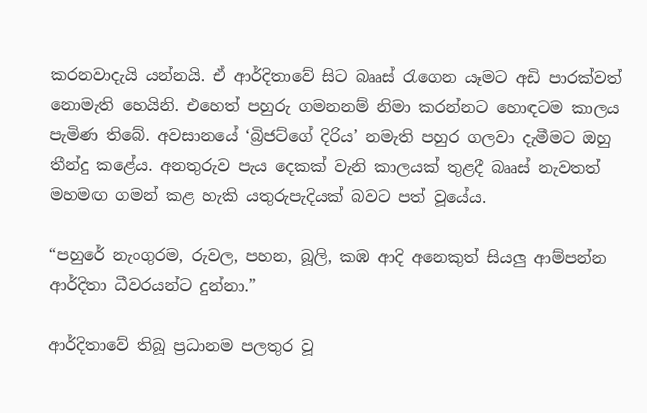කරනවාදැයි යන්නයි. ඒ ආර්දිතාවේ සිට බෲස් රැගෙන යෑමට අඩි පාරක්වත් නොමැති හෙයිනි. එහෙත් පහුරු ගමනනම් නිමා කරන්නට හොඳටම කාලය පැමිණ තිබේ. අවසානයේ ‘බ්‍රිජට්ගේ දිරිය’ නමැති පහුර ගලවා දැමීමට ඔහු තීන්දු කළේය. අනතුරුව පැය දෙකක් වැනි කාලයක් තුළදී බෲස් නැවතත් මහමඟ ගමන් කළ හැකි යතුරුපැදියක් බවට පත් වූයේය.

“පහුරේ නැංගුරම, රුවල, පහන, බූලි, කඹ ආදි අනෙකුත් සියලු ආම්පන්න ආර්දිතා ධීවරයන්ට දුන්නා.”

ආර්දිතාවේ තිබූ ප්‍රධානම පලතුර වූ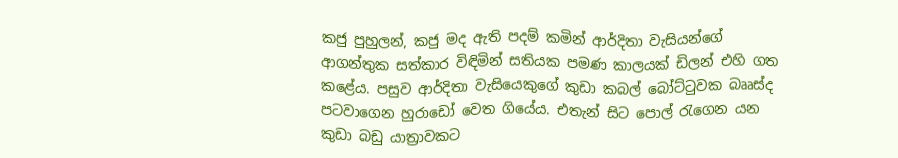කජු පුහුලන්, කජු මද ඇති පදම් කමින් ආර්දිතා වැසියන්ගේ ආගන්තුක සත්කාර විඳිමින් සතියක පමණ කාලයක් ඩිලන් එහි ගත කළේය. පසුව ආර්දිතා වැසියෙකුගේ කුඩා කබල් බෝට්ටුවක බෲස්ද පටවාගෙන හුරාඩෝ වෙත ගියේය. එතැන් සිට පොල් රැගෙන යන කුඩා බඩු යාත්‍රාවකට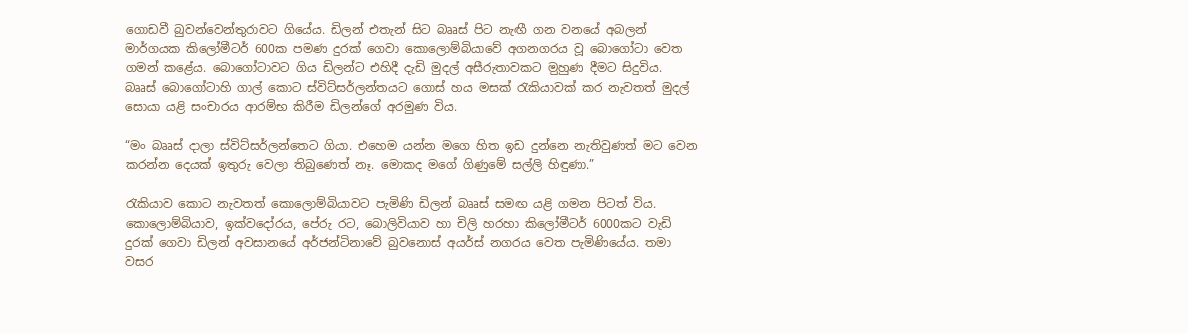ගොඩවී බුවන්වෙන්තුරාවට ගියේය. ඩිලන් එතැන් සිට බෲස් පිට නැඟී ගන වනයේ අබලන් මාර්ගයක කිලෝමීටර් 600ක පමණ දුරක් ගෙවා කොලොම්බියාවේ අගනගරය වූ බොගෝටා වෙත ගමන් කළේය. බොගෝටාවට ගිය ඩිලන්ට එහිදී දැඩි මුදල් අසීරුතාවකට ම‍ුහුණ දීමට සිදුවිය. බෲස් බොගෝටාහි ගාල් කොට ස්විට්සර්ලන්තයට ගොස් හය මසක් රැකියාවක් කර නැවතත් මුදල් සොයා යළි සංචාරය ආරම්භ කිරීම ඩිලන්ගේ අරමුණ විය.

“මං බෲස් දාලා ස්විට්සර්ලන්තෙට ගියා. එහෙම යන්න මගෙ හිත ඉඩ දුන්නෙ නැතිවුණත් මට වෙන කරන්න දෙයක් ඉතුරු වෙලා තිබුණෙත් නෑ. මොකද මගේ ගිණුමේ සල්ලි හිඳුණා.”

රැකියාව කොට නැවතත් කොලොම්බියාවට පැමිණි ඩිලන් බෲස් සමඟ යළි ගමන පිටත් විය. කොලොම්බියාව, ඉක්වදෝරය, පේරු රට, බොලිවියාව හා චිලි හරහා කිලෝමීටර් 6000කට වැඩි දුරක් ගෙවා ඩිලන් අවසානයේ අර්ජන්ටිනාවේ බුවනොස් අයර්ස් නගරය වෙත පැමිණියේය. තමා වසර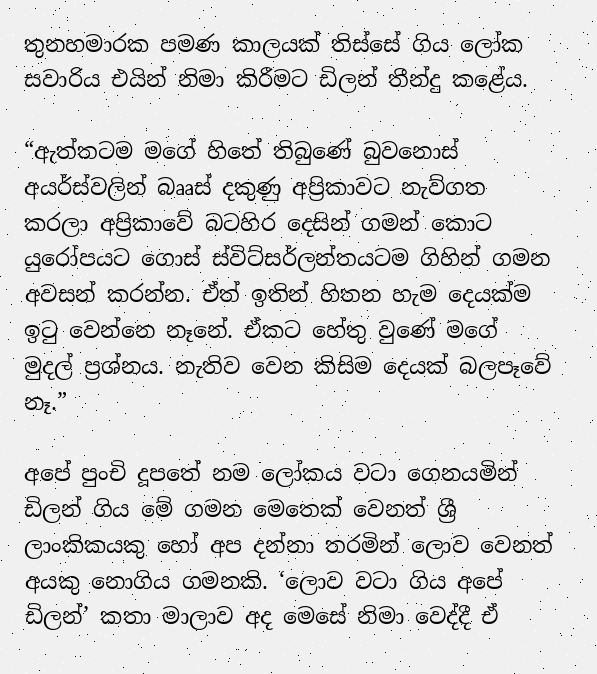තුනහමාරක පමණ කාලයක් තිස්සේ ගිය ලෝක සවාරිය එයින් නිමා කිරීමට ඩිලන් තීන්දු කළේය.

“ඇත්තටම මගේ හිතේ තිබුණේ බුවනොස් අයර්ස්වලින් බෲස් දකුණු අප්‍රිකාවට නැව්ගත කරලා අප්‍රිකාවේ බටහිර දෙසින් ගමන් කොට යුරෝපයට ගොස් ස්විට්සර්ලන්තයටම ගිහින් ගමන අවසන් කරන්න. ඒත් ඉතින් හිතන හැම දෙයක්ම ඉටු වෙන්නෙ නෑනේ. ඒකට හේතු වුණේ මගේ මුදල් ප්‍රශ්නය. නැතිව වෙන කිසිම දෙයක් බලපෑවේ නෑ.”

අපේ පුංචි දූපතේ නම ලෝකය වටා ගෙනයමින් ඩිලන් ගිය මේ ගමන මෙතෙක් වෙනත් ශ්‍රී ලාංකිකයකු හෝ අප දන්නා තරමින් ලොව වෙනත් අයකු නොගිය ගමනකි. ‘ලොව වටා ගිය අපේ ඩිලන්’ කතා මාලාව අද මෙසේ නිමා වෙද්දී ඒ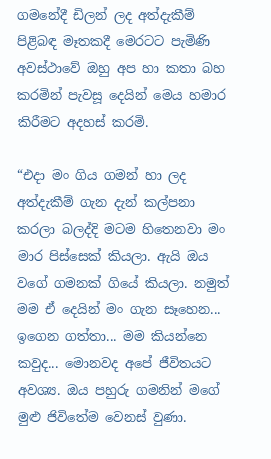ගමනේදී ඩිලන් ලද අත්දැකීම් පිළිබඳ මෑතකදී මෙරටට පැමිණි අවස්ථාවේ ඔහු අප හා කතා බහ කරමින් පැවසූ දෙයින් මෙය හමාර කිරීමට අදහස් කරමි.

“එදා මං ගිය ගමන් හා ලද අත්දැකීම් ගැන දැන් කල්පනා කරලා බලද්දි මටම හිතෙනවා මං මාර පිස්සෙක් කියලා. ඇයි ඔය වගේ ගමනක් ගියේ කියලා. නමුත් මම ඒ දෙයින් මං ගැන සෑහෙන... ඉගෙන ගත්තා... මම කියන්නෙ කවුද... මොනවද අපේ ජීවිතයට අවශ්‍ය. ඔය පහුරු ගමනින් මගේ මුළු ජිවිතේම වෙනස් වුණා.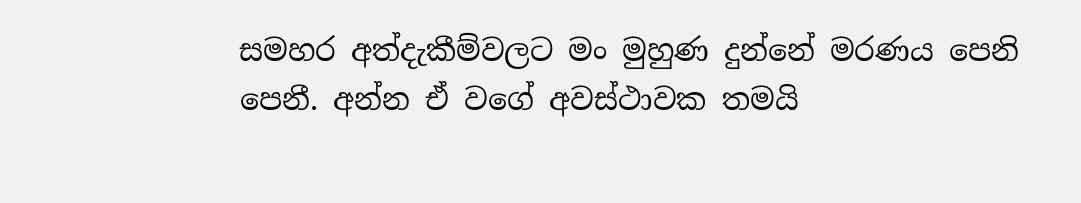සමහර අත්දැකීම්වලට මං මුහුණ දුන්නේ මරණය පෙනි පෙනී. අන්න ඒ වගේ අවස්ථාවක තමයි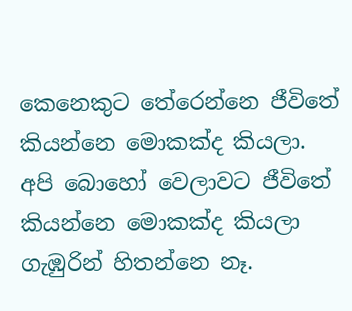කෙනෙකුට තේරෙන්නෙ ජීවිතේ කියන්නෙ මොකක්ද කියලා. අපි බොහෝ වෙලාවට ජීවිතේ කියන්නෙ මොකක්ද කියලා ගැඹුරින් හිතන්නෙ නෑ.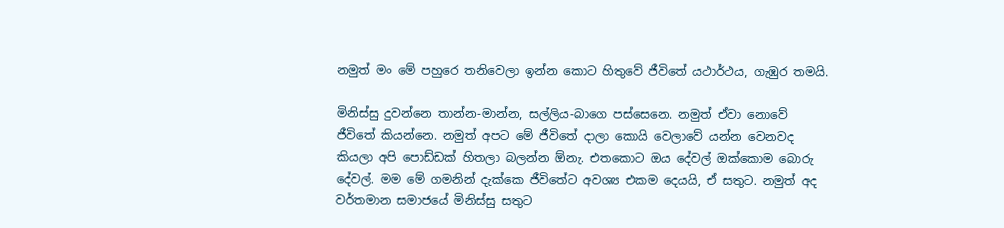නමුත් මං මේ පහුරෙ තනිවෙලා ඉන්න කොට හිතුවේ ජීවිතේ යථාර්ථය, ගැඹුර තමයි.

මිනිස්සු දුවන්නෙ තාන්න-මාන්න, සල්ලිය-බාගෙ පස්සෙනෙ. නමුත් ඒවා නොවේ ජීවිතේ කියන්නෙ. නමුත් අපට මේ ජීවිතේ දාලා කොයි වෙලාවේ යන්න වෙනවද කියලා අපි පොඩ්ඩක් හිතලා බලන්න ඕනැ. එතකොට ඔය දේවල් ඔක්කොම බොරු දේවල්. මම මේ ගමනින් දැක්කෙ ජීවිතේට අවශ්‍ය එකම දෙයයි, ඒ සතුට. නමුත් අද වර්තමාන සමාජයේ මිනිස්සු සතුට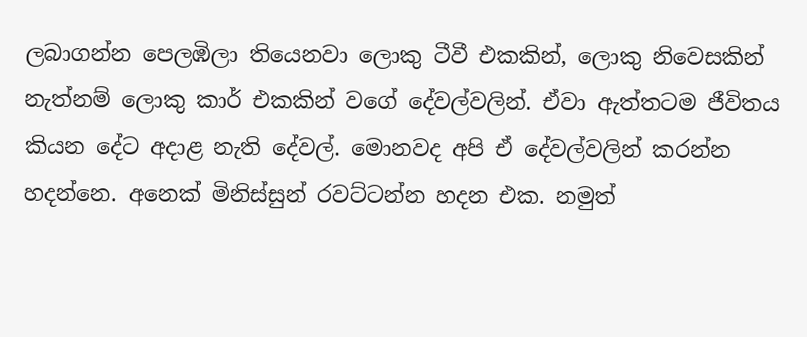ලබාගන්න පෙලඹිලා තියෙනවා ලොකු ටීවී එකකින්, ලොකු ‍නිවෙසකින් නැත්නම් ලොකු කාර් එකකින් වගේ දේවල්වලින්. ඒවා ඇත්තටම ජීවිතය කියන දේට අදාළ නැති දේවල්. මොනවද අපි ඒ දේවල්වලින් කරන්න හදන්නෙ. අනෙක් මිනිස්සුන් රවට්ටන්න හදන එක. නමුත්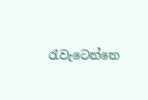රැවැටෙන්නෙ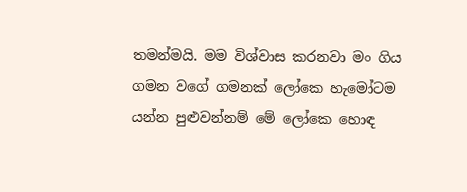තමන්මයි. මම විශ්වාස කරනවා මං ගිය ගමන වගේ ගමනක් ලෝකෙ හ‍ැමෝටම යන්න පුළුවන්නම් මේ ලෝකෙ හොඳ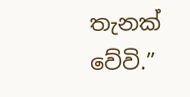තැනක් වේවි.”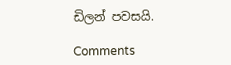ඩිලන් පවසයි.

Comments